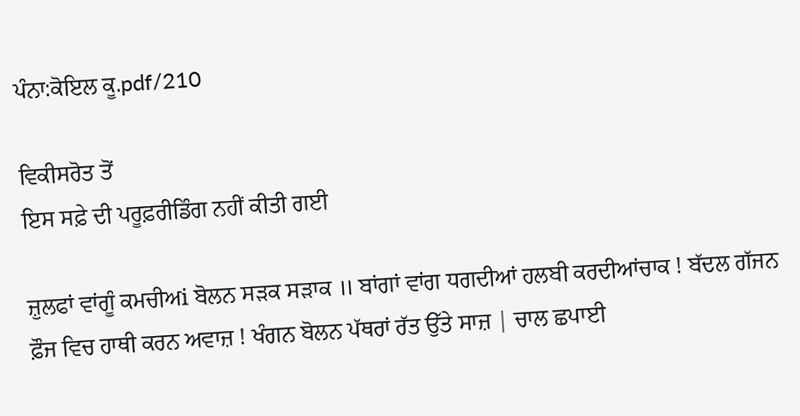ਪੰਨਾ:ਕੋਇਲ ਕੂ.pdf/210

ਵਿਕੀਸਰੋਤ ਤੋਂ
ਇਸ ਸਫ਼ੇ ਦੀ ਪਰੂਫ਼ਰੀਡਿੰਗ ਨਹੀਂ ਕੀਤੀ ਗਈ

ਜ਼ੁਲਫਾਂ ਵਾਂਗੂੰ ਕਮਚੀਅi ਬੋਲਨ ਸੜਕ ਸੜਾਕ ॥ ਬਾਂਗਾਂ ਵਾਂਗ ਧਗਦੀਆਂ ਹਲਬੀ ਕਰਦੀਆਂਚਾਕ ! ਬੱਦਲ ਗੱਜਨ ਫ਼ੌਜ ਵਿਚ ਹਾਥੀ ਕਰਨ ਅਵਾਜ਼ ! ਖੰਗਨ ਬੋਲਨ ਪੱਥਰਾਂ ਰੱਤ ਉੱਤੇ ਸਾਜ਼ | ਚਾਲ ਛਪਾਈ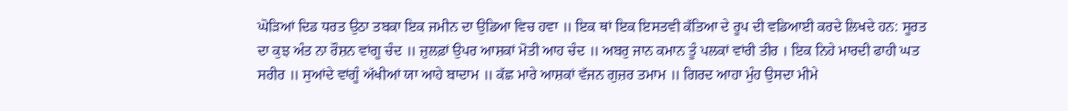ਘੋੜਿਆਂ ਦਿਡ ਧਰਤ ਉਠਾ ਤਬਕਾ ਇਕ ਜਮੀਨ ਦਾ ਉਡਿਆ ਵਿਚ ਹਵਾ ॥ ਇਕ ਥਾਂ ਇਕ ਇਸਤਵੀ ਕੱਤਿਆ ਦੇ ਰੂਪ ਦੀ ਵਡਿਆਈ ਕਰਦੇ ਲਿਖਦੇ ਹਨ: ਸੂਰਤ ਦਾ ਕੁਝ ਅੰਤ ਨਾ ਰੌਸ਼ਨ ਵਾਂਗੂ ਚੰਦ ॥ ਜ਼ੁਲਫ਼ਾਂ ਉਪਰ ਆਸ਼ਕਾਂ ਮੋਤੀ ਆਹ ਚੰਦ ॥ ਅਬਰੁ ਜਾਨ ਕਮਾਨ ਤੂੰ ਪਲਕਾਂ ਵਾਂਰੀ ਤੀਰ । ਇਕ ਨਿਹੇ ਮਾਰਦੀ ਫਾਹੀ ਘਤ ਸਰੀਰ ॥ ਸੁਆਂਦੇ ਵਾਂਗੂੰ ਅੱਖੀਆਂ ਯਾ ਆਹੇ ਬਾਦਾਮ ॥ ਕੱਛ ਮਾਰੇ ਆਸ਼ਕਾਂ ਵੱਜਨ ਗੁਜ਼ਰ ਤਮਾਮ ॥ ਗਿਰਦ ਆਹਾ ਮੁੰਹ ਉਸਦਾ ਮੀਮੇ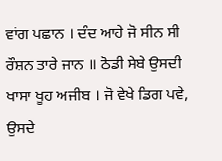ਵਾਂਗ ਪਛਾਨ । ਦੰਦ ਆਹੇ ਜੋ ਸੀਨ ਸੀ ਰੌਸ਼ਨ ਤਾਰੇ ਜਾਨ ॥ ਠੋਡੀ ਸੇਬੇ ਉਸਦੀ ਖਾਸਾ ਖੂਹ ਅਜੀਬ । ਜੋ ਵੇਖੇ ਡਿਗ ਪਵੇ, ਉਸਦੇ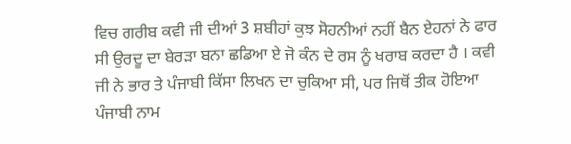ਵਿਚ ਗਰੀਬ ਕਵੀ ਜੀ ਦੀਆਂ 3 ਸ਼ਬੀਹਾਂ ਕੁਝ ਸੋਹਨੀਆਂ ਨਹੀਂ ਬੈਨ ਏਹਨਾਂ ਨੇ ਫਾਰ ਸੀ ਉਰਦੂ ਦਾ ਬੇਰੜਾ ਬਨਾ ਛਡਿਆ ਏ ਜੋ ਕੰਨ ਦੇ ਰਸ ਨੂੰ ਖਰਾਬ ਕਰਦਾ ਹੈ । ਕਵੀ ਜੀ ਨੇ ਭਾਰ ਤੇ ਪੰਜਾਬੀ ਕਿੱਸਾ ਲਿਖਨ ਦਾ ਚੁਕਿਆ ਸੀ, ਪਰ ਜਿਥੋਂ ਤੀਕ ਹੋਇਆ ਪੰਜਾਬੀ ਨਾਮ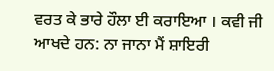ਵਰਤ ਕੇ ਭਾਰੇ ਹੌਲਾ ਈ ਕਰਾਇਆ । ਕਵੀ ਜੀ ਆਖਦੇ ਹਨ: ਨਾ ਜਾਨਾ ਮੈਂ ਸ਼ਾਇਰੀ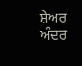ਸ਼ੇਅਰ ਅੰਦਰ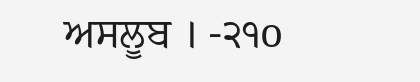ਅਸਲੂਬ । -੨੧o